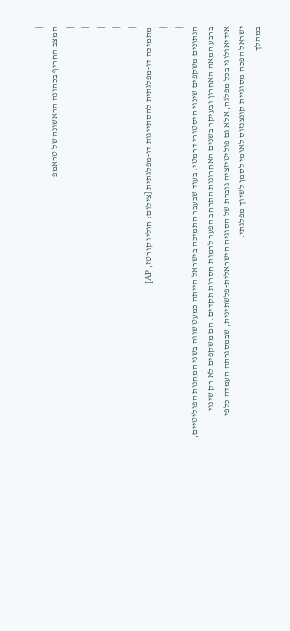|
המצב החריף בכהונה הראשונה של טראמפ
|
|
|
|
|
מתמיכה דו-מפלגתית להסתייגות דו-מפלגתית [צילום: חוליו קורטז, AP]
|
|
הנתונים משקפים שינוי היסטורי דרמטי. בעוד שבעבר התמיכה בישראל הייתה כמעט שווה בשני המחנות הפוליטיים, ברבע המאה האחרון ובעיקר בשנים האחרונות התרחב הפער לרמות חסרות תקדים. הם משקפים לא רק שינוי אידיאולוגי בכל מפלגה, אלא גם פוליטיזציה גוברת של הסוגיה הישראלית-פלשתינית, שבמסגרתה העמדה כלפי ישראל הפכה מסוגיית קונצנזוס לאומי לסמן לשיוך מפלגתי.
במהלך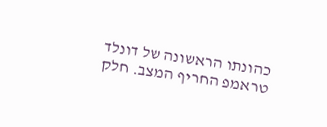כהונתו הראשונה של דונלד טראמפ החריף המצב. חלק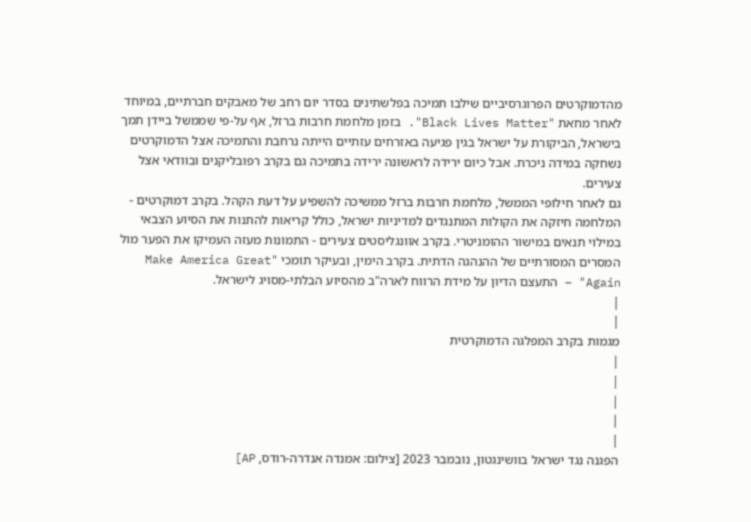מהדמוקרטים הפרוגרסיביים שילבו תמיכה בפלשתינים בסדר יום רחב של מאבקים חברתיים, במיוחד לאחר מחאת "Black Lives Matter". בזמן מלחמת חרבות ברזל, אף על-פי שממשל ביידן תמך בישראל, הביקורת על ישראל בגין פגיעה באזרחים עזתיים הייתה נרחבת והתמיכה אצל הדמוקרטים נשחקה במידה ניכרת. אבל כיום ירידה לראשונה ירידה בתמיכה גם בקרב רפובליקנים ובוודאי אצל צעירים.
גם לאחר חילופי הממשל, מלחמת חרבות ברזל ממשיכה להשפיע על דעת הקהל. בקרב דמוקרטים - המלחמה חיזקה את הקולות המתנגדים למדיניות ישראל, כולל קריאות להתנות את הסיוע הצבאי במילוי תנאים במישור ההומניטרי. בקרב אוונגליסטים צעירים - התמונות מעזה העמיקו את הפער מול המסרים המסורתיים של ההנהגה הדתית. בקרב הימין, ובעיקר תומכי "Make America Great Again" – התעצם הדיון על מידת הרווח לארה"ב מהסיוע הבלתי-מסויג לישראל.
|
|
מגמות בקרב המפלגה הדמוקרטית
|
|
|
|
|
הפגנה נגד ישראל בוושינגטון, נובמבר 2023 [צילום: אמנדה אנדרה-רודס, AP]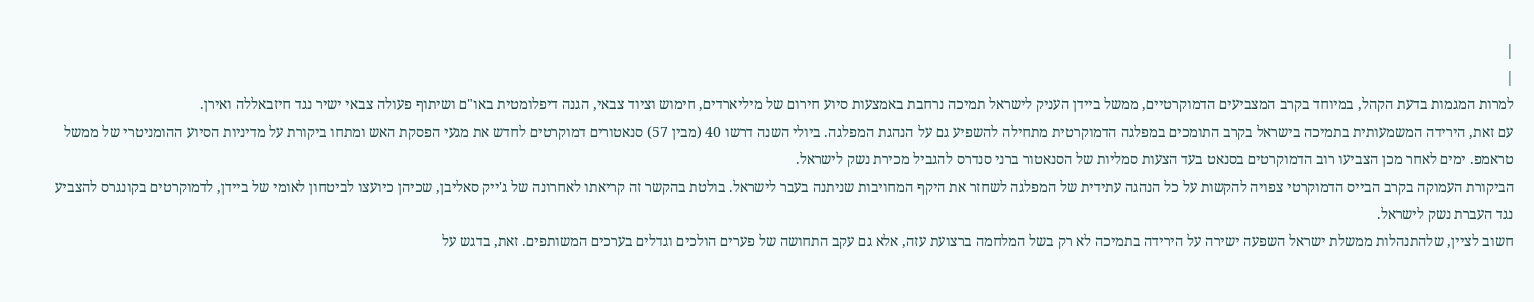|
|
למרות המגמות בדעת הקהל, במיוחד בקרב המצביעים הדמוקרטיים, ממשל ביידן העניק לישראל תמיכה נרחבת באמצעות סיוע חירום של מיליארדים, חימוש וציוד צבאי, הגנה דיפלומטית באו"ם ושיתוף פעולה צבאי ישיר נגד חיזבאללה ואירן.
עם זאת, הירידה המשמעותית בתמיכה בישראל בקרב התומכים במפלגה הדמוקרטית מתחילה להשפיע גם על הנהגת המפלגה. ביולי השנה דרשו 40 (מבין 57) סנאטורים דמוקרטים לחדש את מגעי הפסקת האש ומתחו ביקורת על מדיניות הסיוע ההומניטרי של ממשל טראמפ. ימים לאחר מכן הצביעו רוב הדמוקרטים בסנאט בעד הצעות סמליות של הסנאטור ברני סנדרס להגביל מכירת נשק לישראל.
הביקורת העמוקה בקרב הבייס הדמוקרטי צפויה להקשות על כל הנהגה עתידית של המפלגה לשחזר את היקף המחויבות שניתנה בעבר לישראל. בולטת בהקשר זה קריאתו לאחרונה של ג'ייק סאליבן, שכיהן כיועצו לביטחון לאומי של ביידן, לדמוקרטים בקונגרס להצביע נגד העברת נשק לישראל.
חשוב לציין, שלהתנהלות ממשלת ישראל השפעה ישירה על הירידה בתמיכה לא רק בשל המלחמה ברצועת עזה, אלא גם עקב התחושה של פערים הולכים וגדלים בערכים המשותפים. זאת, בדגש על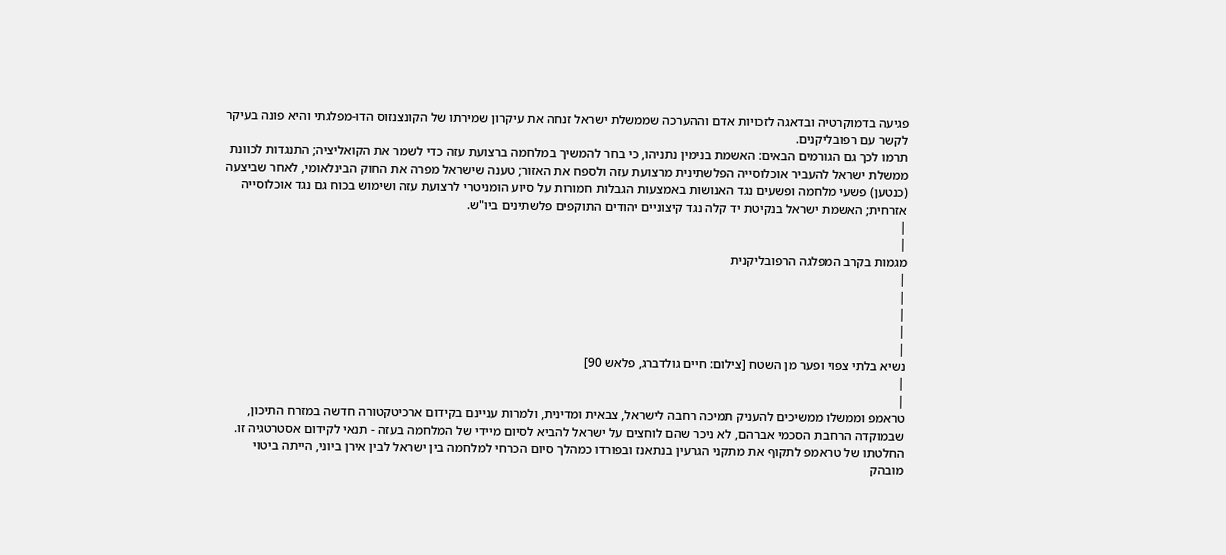פגיעה בדמוקרטיה ובדאגה לזכויות אדם וההערכה שממשלת ישראל זנחה את עיקרון שמירתו של הקונצנזוס הדו-מפלגתי והיא פונה בעיקר לקשר עם רפובליקנים.
תרמו לכך גם הגורמים הבאים: האשמת בנימין נתניהו, כי בחר להמשיך במלחמה ברצועת עזה כדי לשמר את הקואליציה; התנגדות לכוונת ממשלת ישראל להעביר אוכלוסייה הפלשתינית מרצועת עזה ולספח את האזור; טענה שישראל מפרה את החוק הבינלאומי, לאחר שביצעה (כנטען) פשעי מלחמה ופשעים נגד האנושות באמצעות הגבלות חמורות על סיוע הומניטרי לרצועת עזה ושימוש בכוח גם נגד אוכלוסייה אזרחית; האשמת ישראל בנקיטת יד קלה נגד קיצוניים יהודים התוקפים פלשתינים ביו"ש.
|
|
מגמות בקרב המפלגה הרפובליקנית
|
|
|
|
|
נשיא בלתי צפוי ופער מן השטח [צילום: חיים גולדברג, פלאש 90]
|
|
טראמפ וממשלו ממשיכים להעניק תמיכה רחבה לישראל, צבאית ומדינית, ולמרות עניינם בקידום ארכיטקטורה חדשה במזרח התיכון, שבמוקדה הרחבת הסכמי אברהם, לא ניכר שהם לוחצים על ישראל להביא לסיום מיידי של המלחמה בעזה - תנאי לקידום אסטרטגיה זו. החלטתו של טראמפ לתקוף את מתקני הגרעין בנתאנז ובפורדו כמהלך סיום הכרחי למלחמה בין ישראל לבין אירן ביוני, הייתה ביטוי מובהק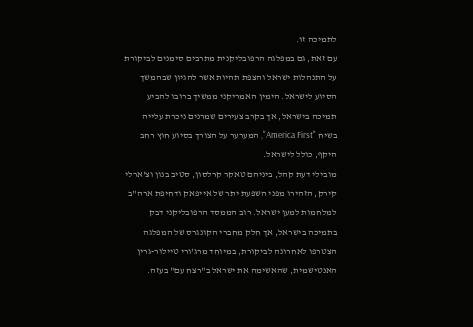לתמיכה זו.
עם זאת, גם במפלגה הרפובליקנית מתרבים סימנים לביקורת על התנהלות ישראל והצפת תהיות אשר להגיון שבהמשך הסיוע לישראל. הימין האמריקני ממשיך ברובו להביע תמיכה בישראל, אך בקרב צעירים שמרנים ניכרת עלייה בשיח "America First", המערער על הצורך בסיוע חוץ רחב היקף, כולל לישראל.
מובילי דעת קהל, ביניהם טאקר קרלסון, סטיב בנון וצ'ארלי קירק, הזהירו מפני השפעת יתר של אייפאק ודחיפת ארה"ב למלחמות למען ישראל. רוב הממסד הרפובליקני דבק בתמיכה בישראל, אך חלק מחברי הקונגרס של המפלגה הצטרפו לאחרונה לביקורת, במיוחד מרג'ורי טיילור-גרין האנטישמית, שהאשימה את ישראל ב"רצח עם" בעזה.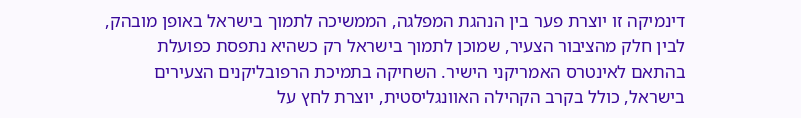דינמיקה זו יוצרת פער בין הנהגת המפלגה, הממשיכה לתמוך בישראל באופן מובהק, לבין חלק מהציבור הצעיר, שמוכן לתמוך בישראל רק כשהיא נתפסת כפועלת בהתאם לאינטרס האמריקני הישיר. השחיקה בתמיכת הרפובליקנים הצעירים בישראל, כולל בקרב הקהילה האוונגליסטית, יוצרת לחץ על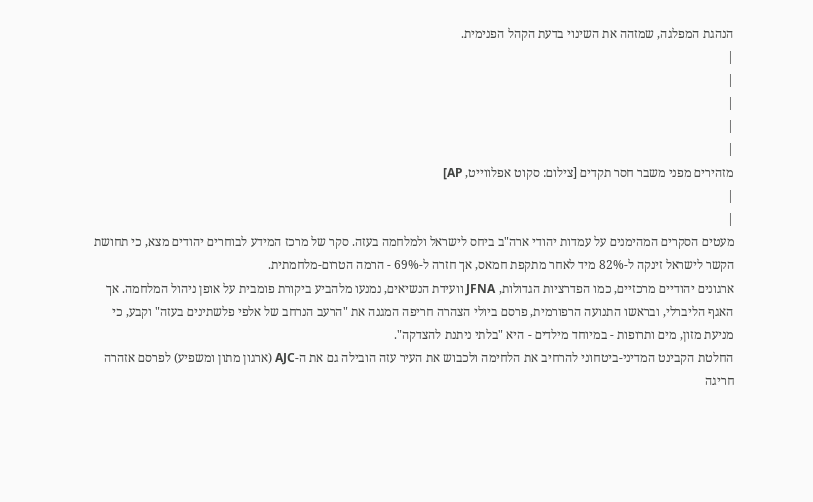הנהגת המפלגה, שמזהה את השינוי בדעת הקהל הפנימית.
|
|
|
|
|
מזהירים מפני משבר חסר תקדים [צילום: סקוט אפלווייט, AP]
|
|
מעטים הסקרים המהימנים על עמדות יהודי ארה"ב ביחס לישראל ולמלחמה בעזה. סקר של מרכז המידע לבוחרים יהודים מצא, כי תחושת הקשר לישראל זינקה ל-82% מיד לאחר מתקפת חמאס, אך חזרה ל-69% - הרמה הטרום-מלחמתית.
ארגונים יהודיים מרכזיים, כמו הפדרציות הגדולות, JFNA וועידת הנשיאים, נמנעו מלהביע ביקורת פומבית על אופן ניהול המלחמה. אך האגף הליברלי, ובראשו התנועה הרפורמית, פרסם ביולי הצהרה חריפה המגנה את "הרעב הנרחב של אלפי פלשתינים בעזה" וקבע, כי מניעת מזון, מים ותרופות - במיוחד מילדים - היא "בלתי ניתנת להצדקה".
החלטת הקבינט המדיני-ביטחוני להרחיב את הלחימה ולכבוש את העיר עזה הובילה גם את ה-AJC (ארגון מתון ומשפיע) לפרסם אזהרה חריגה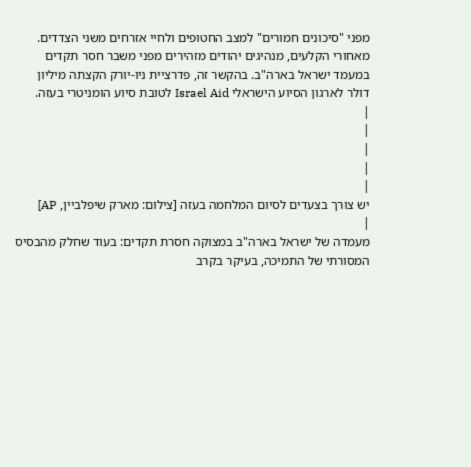מפני "סיכונים חמורים" למצב החטופים ולחיי אזרחים משני הצדדים. מאחורי הקלעים, מנהיגים יהודים מזהירים מפני משבר חסר תקדים במעמד ישראל בארה"ב. בהקשר זה, פדרציית ניו-יורק הקצתה מיליון דולר לארגון הסיוע הישראלי Israel Aid לטובת סיוע הומניטרי בעזה.
|
|
|
|
|
יש צורך בצעדים לסיום המלחמה בעזה [צילום: מארק שיפלביין, AP]
|
מעמדה של ישראל בארה"ב במצוקה חסרת תקדים: בעוד שחלק מהבסיס המסורתי של התמיכה, בעיקר בקרב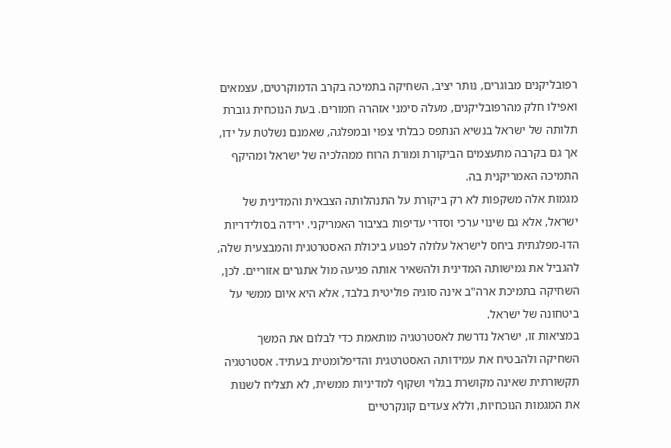רפובליקנים מבוגרים, נותר יציב, השחיקה בתמיכה בקרב הדמוקרטים, עצמאים ואפילו חלק מהרפובליקנים, מעלה סימני אזהרה חמורים. בעת הנוכחית גוברת תלותה של ישראל בנשיא הנתפס כבלתי צפוי ובמפלגה, שאמנם נשלטת על ידו, אך גם בקרבה מתעצמים הביקורת ומורת הרוח ממהלכיה של ישראל ומהיקף התמיכה האמריקנית בה.
מגמות אלה משקפות לא רק ביקורת על התנהלותה הצבאית והמדינית של ישראל, אלא גם שינוי ערכי וסדרי עדיפות בציבור האמריקני. ירידה בסולידריות הדו-מפלגתית ביחס לישראל עלולה לפגוע ביכולת האסטרטגית והמבצעית שלה, להגביל את גמישותה המדינית ולהשאיר אותה פגיעה מול אתגרים אזוריים. לכן, השחיקה בתמיכת ארה"ב אינה סוגיה פוליטית בלבד, אלא היא איום ממשי על ביטחונה של ישראל.
במציאות זו, ישראל נדרשת לאסטרטגיה מותאמת כדי לבלום את המשך השחיקה ולהבטיח את עמידותה האסטרטגית והדיפלומטית בעתיד. אסטרטגיה תקשורתית שאינה מקושרת בגלוי ושקוף למדיניות ממשית, לא תצליח לשנות את המגמות הנוכחיות, וללא צעדים קונקרטיים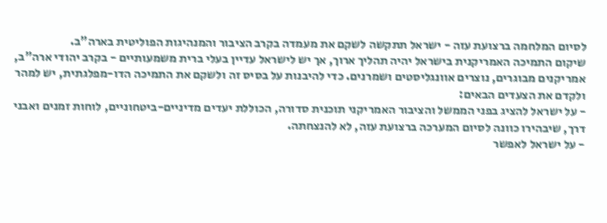לסיום המלחמה ברצועת עזה - ישראל תתקשה לשקם את מעמדה בקרב הציבור והמנהיגות הפוליטית בארה"ב.
שיקום התמיכה האמריקנית בישראל יהיה תהליך ארוך, אך יש לישראל עדיין בעלי ברית משמעותיים - בקרב יהודי ארה"ב, אמריקנים מבוגרים, נוצרים אוונגליסטים ושמרנים. כדי להיבנות על בסיס זה ולשקם את התמיכה הדו-מפלגתית, יש למהר ולקדם את הצעדים הבאים:
- על ישראל להציג בפני הממשל והציבור האמריקני תוכנית סדורה, הכוללת יעדים מדיניים-ביטחוניים, לוחות זמנים ואבני דרך, שיבהירו כוונה לסיום המערכה ברצועת עזה, לא להנצחתה.
- על ישראל לאפשר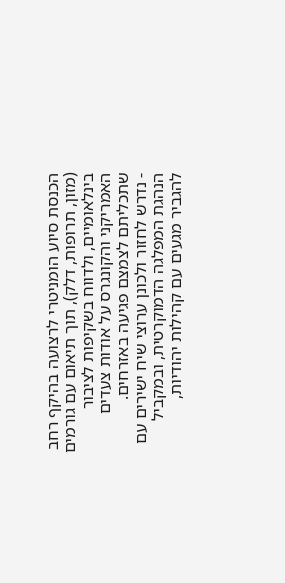הכנסת סיוע הומניטרי לרצועה בהיקף רחב (מזון, תרופות, דלק), תוך תיאום עם גורמים בינלאומיים, ולדווח בשקיפות לציבור האמריקני והקונגרס על אודות צעדים שתכליתם לצמצם פגיעה באזרחים.
- נדרש לחזור ולכונן ערוצי שיח ישירים עם הנהגת המפלגה הדמוקרטית, ובמקביל להגביר מגעים עם קהילות יהודיות,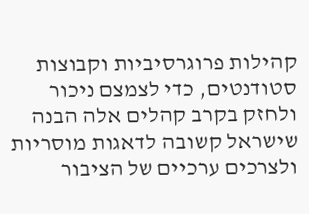קהילות פרוגרסיביות וקבוצות סטודנטים, כדי לצמצם ניכור ולחזק בקרב קהלים אלה הבנה שישראל קשובה לדאגות מוסריות ולצרכים ערכיים של הציבור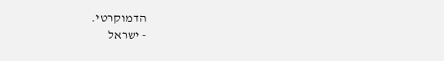הדמוקרטי.
- ישראל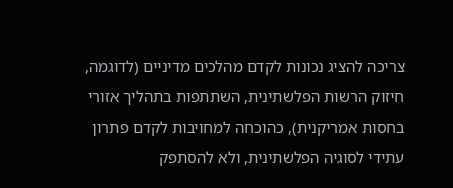צריכה להציג נכונות לקדם מהלכים מדיניים (לדוגמה, חיזוק הרשות הפלשתינית, השתתפות בתהליך אזורי בחסות אמריקנית), כהוכחה למחויבות לקדם פתרון עתידי לסוגיה הפלשתינית, ולא להסתפק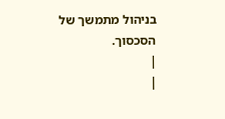בניהול מתמשך של הסכסוך.
|
|